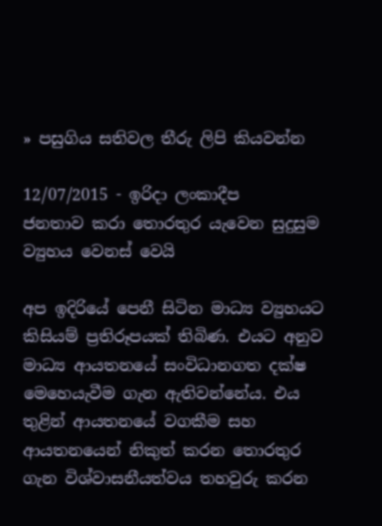» පසුගිය සතිවල තීරු ලිපි කියවන්න

12/07/2015 - ඉරිදා ලංකාදීප
ජනතාව කරා තොරතුර යැවෙන සුදුසුම ව්‍යුහය වෙනස් වෙයි

අප ඉදිරියේ පෙනී සිටින මාධ්‍ය ව්‍යුහයට කිසියම් ප්‍රතිරූපයක් තිබිණ. එයට අනුව මාධ්‍ය ආයතනයේ සංවිධානගත දක්ෂ මෙහෙයැවීම ගැන ඇතිවන්නේය. එය තුළින් ආයතනයේ වගකීම සහ ආයතනයෙන් නිකුත් කරන තොරතුර ගැන විශ්වාසනීයත්වය තහවුරු කරන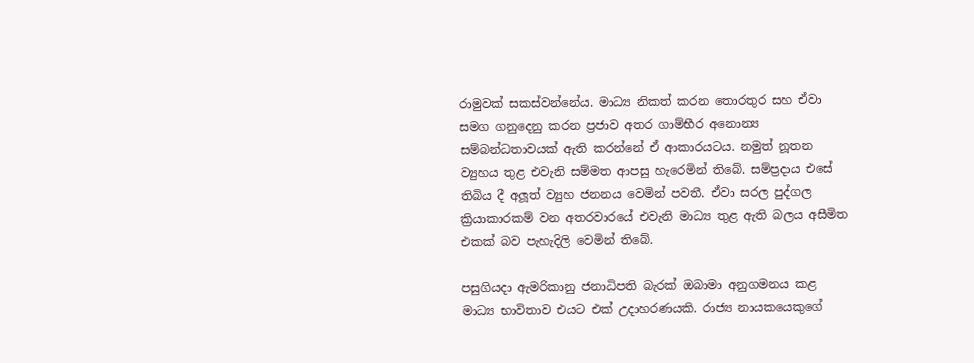රාමුවක් සකස්වන්නේය. මාධ්‍ය නිකත් කරන තොරතුර සහ ඒවා සමග ගනුදෙනු කරන ප්‍රජාව අතර ගාම්භීර අනොන්‍ය සම්බන්ධතාවයක් ඇති කරන්නේ ඒ ආකාරයටය. නමුත් නූතන ව්‍යුහය තුළ එවැනි සම්මත ආපසු හැරෙමින් තිබේ. සම්ප්‍රදාය එසේ තිබිය දී අලූත් ව්‍යුහ ජනනය වෙමින් පවතී. ඒවා සරල පුද්ගල ක්‍රියාකාරකම් වන අතරවාරයේ එවැනි මාධ්‍ය තුළ ඇති බලය අසීමිත එකක් බව පැහැදිලි වෙමින් තිබේ.

පසුගියදා ඇමරිකානු ජනාධිපති බැරක් ඔබාමා අනුගමනය කළ මාධ්‍ය භාවිතාව එයට එක් උදාහරණයකි. රාජ්‍ය නායකයෙකුගේ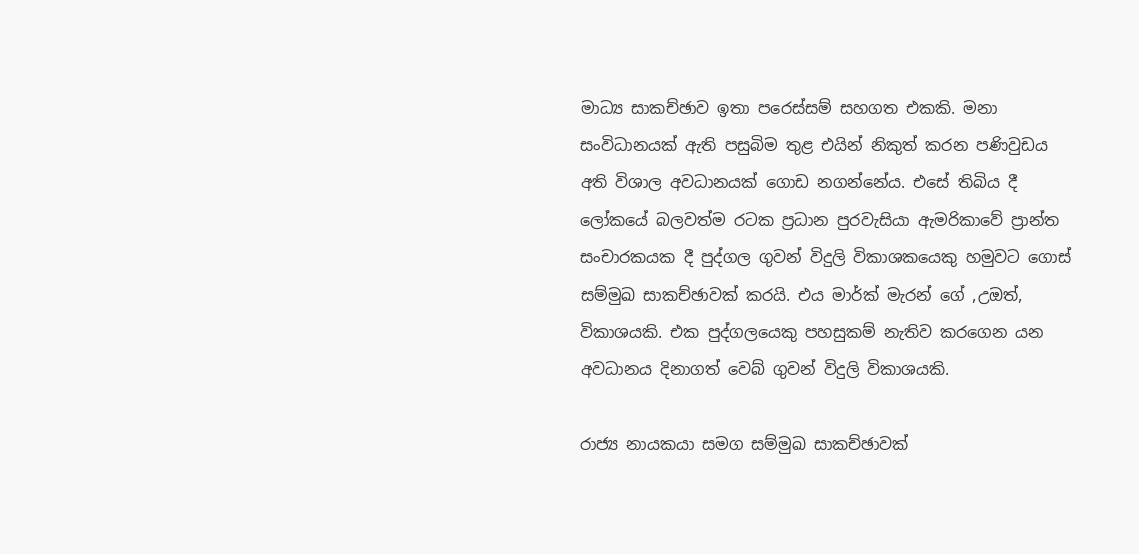මාධ්‍ය සාකච්ඡාව ඉතා පරෙස්සම් සහගත එකකි. මනා සංවිධානයක් ඇති පසුබිම තුළ එයින් නිකුත් කරන පණිවුඩය අති විශාල අවධානයක් ගොඩ නගන්නේය. එසේ තිබිය දී ලෝකයේ බලවත්ම රටක ප්‍රධාන පුරවැසියා ඇමරිකාවේ ප්‍රාන්ත සංචාරකයක දී පුද්ගල ගුවන් විදුලි විකාශකයෙකු හමුවට ගොස් සම්මුඛ සාකච්ඡාවක් කරයි. එය මාර්ක් මැරන් ගේ ,උඔත්‍, විකාශයකි. එක පුද්ගලයෙකු පහසුකම් නැතිව කරගෙන යන අවධානය දිනාගත් වෙබ් ගුවන් විදුලි විකාශයකි.

රාජ්‍ය නායකයා සමග සම්මුඛ සාකච්ඡාවක්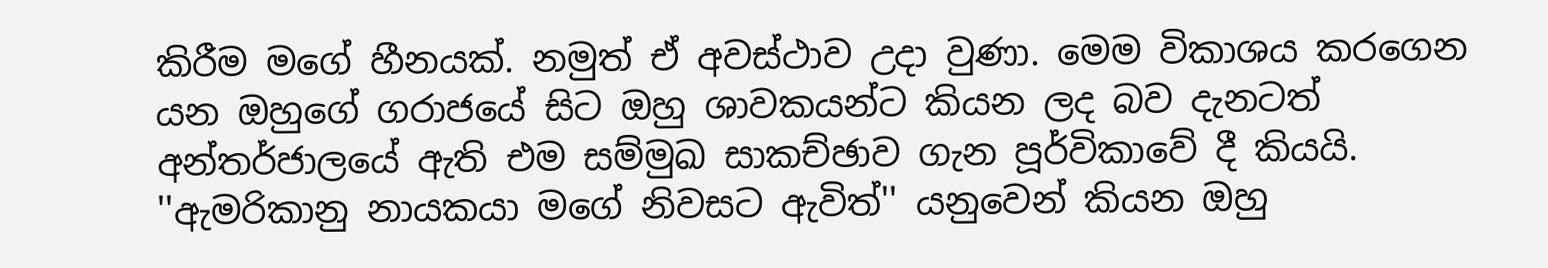කිරීම මගේ හීනයක්. නමුත් ඒ අවස්ථාව උදා වුණා. මෙම විකාශය කරගෙන යන ඔහුගේ ගරාජයේ සිට ඔහු ශාවකයන්ට කියන ලද බව දැනටත් අන්තර්ජාලයේ ඇති එම සම්මුඛ සාකච්ඡාව ගැන පූර්විකාවේ දී කියයි. ''ඇමරිකානු නායකයා මගේ නිවසට ඇවිත්'' යනුවෙන් කියන ඔහු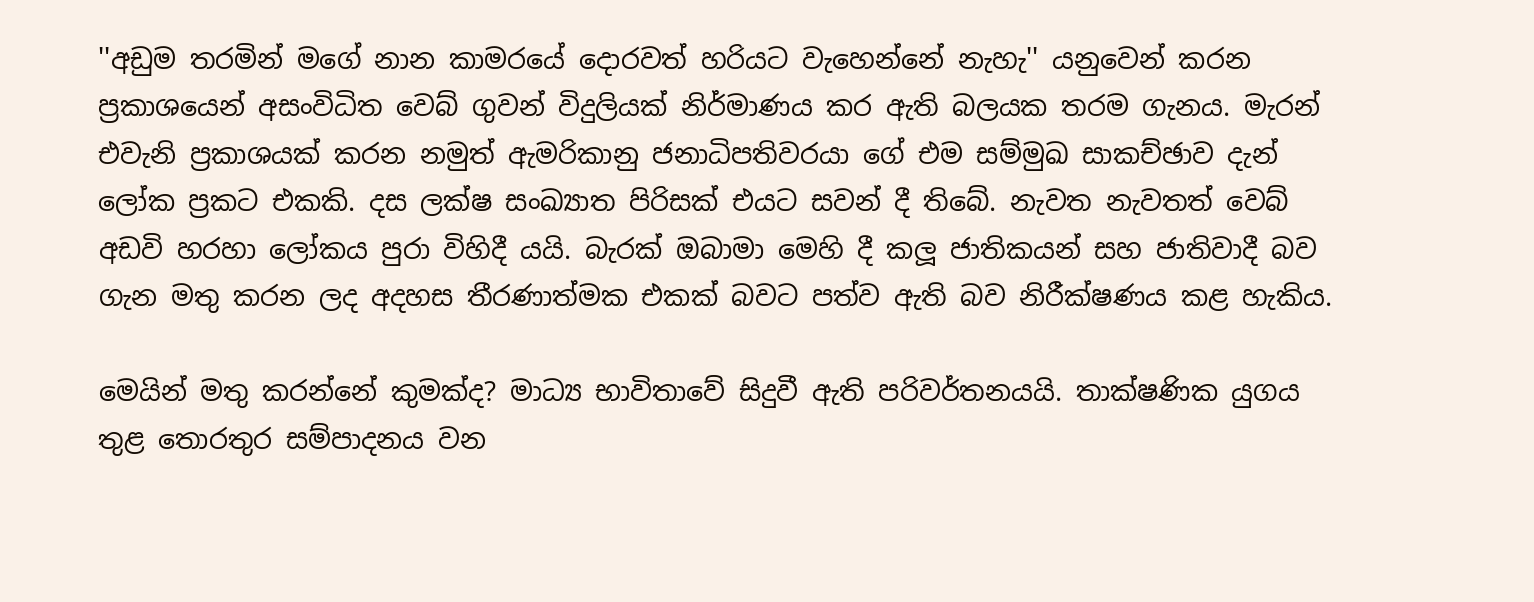''අඩුම තරමින් මගේ නාන කාමරයේ දොරවත් හරියට වැහෙන්නේ නැහැ'' යනුවෙන් කරන ප්‍රකාශයෙන් අසංවිධිත වෙබ් ගුවන් විදුලියක් නිර්මාණය කර ඇති බලයක තරම ගැනය. මැරන් එවැනි ප්‍රකාශයක් කරන නමුත් ඇමරිකානු ජනාධිපතිවරයා ගේ එම සම්මුඛ සාකච්ඡාව දැන් ලෝක ප්‍රකට එකකි. දස ලක්ෂ සංඛ්‍යාත පිරිසක් එයට සවන් දී තිබේ. නැවත නැවතත් වෙබ් අඩවි හරහා ලෝකය පුරා විහිදී යයි. බැරක් ඔබාමා මෙහි දී කලූ ජාතිකයන් සහ ජාතිවාදී බව ගැන මතු කරන ලද අදහස තීරණාත්මක එකක් බවට පත්ව ඇති බව නිරීක්ෂණය කළ හැකිය.

මෙයින් මතු කරන්නේ කුමක්ද? මාධ්‍ය භාවිතාවේ සිදුවී ඇති පරිවර්තනයයි. තාක්ෂණික යුගය තුළ තොරතුර සම්පාදනය වන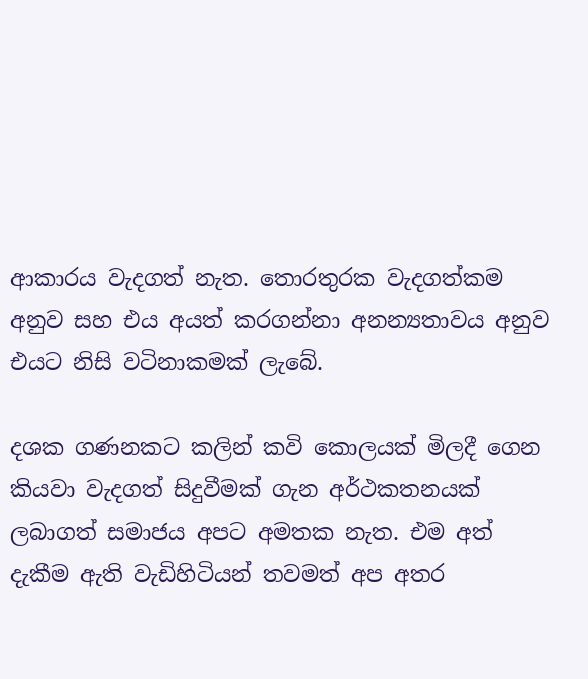ආකාරය වැදගත් නැත. තොරතුරක වැදගත්කම අනුව සහ එය අයත් කරගන්නා අනන්‍යතාවය අනුව එයට නිසි වටිනාකමක් ලැබේ.

දශක ගණනකට කලින් කවි කොලයක් මිලදී ගෙන කියවා වැදගත් සිදුවීමක් ගැන අර්ථකතනයක් ලබාගත් සමාජය අපට අමතක නැත. එම අත් දැකීම ඇති වැඩිහිටියන් තවමත් අප අතර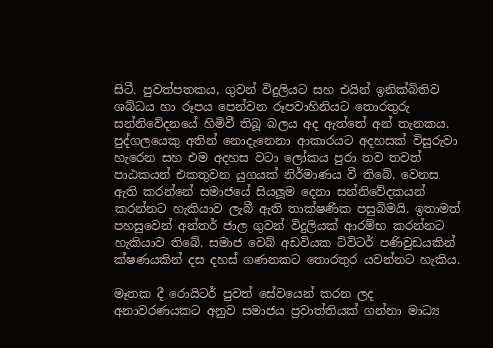සිටී. පුවත්පතකය, ගුවන් විදුලියට සහ එයින් ඉනික්බිතිව ශබ්ධය හා රූපය පෙන්වන රූපවාහිනියට තොරතුරු සන්නිවේදනයේ හිමිවී තිබූ බලය අද ඇත්තේ අන් තැනකය. පුද්ගලයෙකු අතින් නොදැනෙනා ආකාරයට අදහසක් විසුරුවා හැරෙන සහ එම අදහස වටා ලෝකය පුරා තව තවත් පාඨකයන් එකතුවන යුගයක් නිර්මාණය වී තිබේ. වෙනස ඇති කරන්නේ සමාජයේ සියලූම දෙනා සන්නිවේදකයන් කරන්නට හැකියාව ලැබී ඇති තාක්ෂණික පසුබිමයි. ඉතාමත් පහසුවෙන් අන්තර් ජාල ගුවන් විදුලියක් ආරම්භ කරන්නට හැකියාව තිබේ. සමාජ වෙබ් අඩවියක ට්විටර් පණිවුඩයකින් ක්ෂණයකින් දස දහස් ගණනකට තොරතුර යවන්නට හැකිය.

මෑතක දී රොයිටර් පුවත් සේවයෙන් කරන ලද අනාවරණයකට අනුව සමාජය ප්‍රවාත්තියක් ගන්නා මාධ්‍ය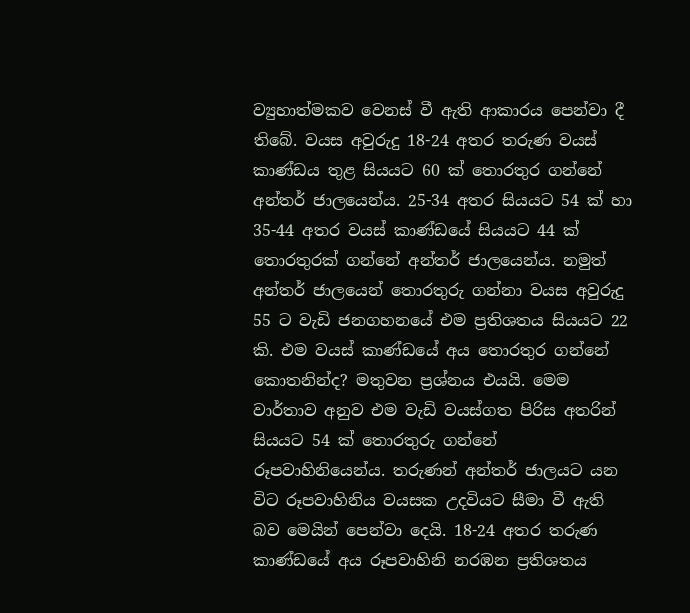ව්‍යුහාත්මකව වෙනස් වී ඇති ආකාරය පෙන්වා දී තිබේ. වයස අවුරුදු 18-24 අතර තරුණ වයස් කාණ්ඩය තුළ සියයට 60 ක් තොරතුර ගන්නේ අන්තර් ජාලයෙන්ය. 25-34 අතර සියයට 54 ක් හා 35-44 අතර වයස් කාණ්ඩයේ සියයට 44 ක් තොරතුරක් ගන්නේ අන්තර් ජාලයෙන්ය. නමුත් අන්තර් ජාලයෙන් තොරතුරු ගන්නා වයස අවුරුදු 55 ට වැඩි ජනගහනයේ එම ප්‍රතිශතය සියයට 22 කි. එම වයස් කාණ්ඩයේ අය තොරතුර ගන්නේ කොතනින්ද? මතුවන ප්‍රශ්නය එයයි. මෙම වාර්තාව අනුව එම වැඩි වයස්ගත පිරිස අතරින් සියයට 54 ක් තොරතුරු ගන්නේ රූපවාහිනියෙන්ය. තරුණන් අන්තර් ජාලයට යන විට රූපවාහිනිය වයසක උදවියට සීමා වී ඇති බව මෙයින් පෙන්වා දෙයි. 18-24 අතර තරුණ කාණ්ඩයේ අය රූපවාහිනි නරඹන ප්‍රතිශතය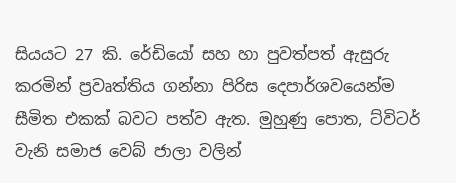සියයට 27 කි. රේඩියෝ සහ හා පුවත්පත් ඇසුරු කරමින් ප්‍රවෘත්තිය ගන්නා පිරිස දෙපාර්ශවයෙන්ම සීමිත එකක් බවට පත්ව ඇත. මුහුණු පොත, ට්විටර් වැනි සමාජ වෙබ් ජාලා වලින්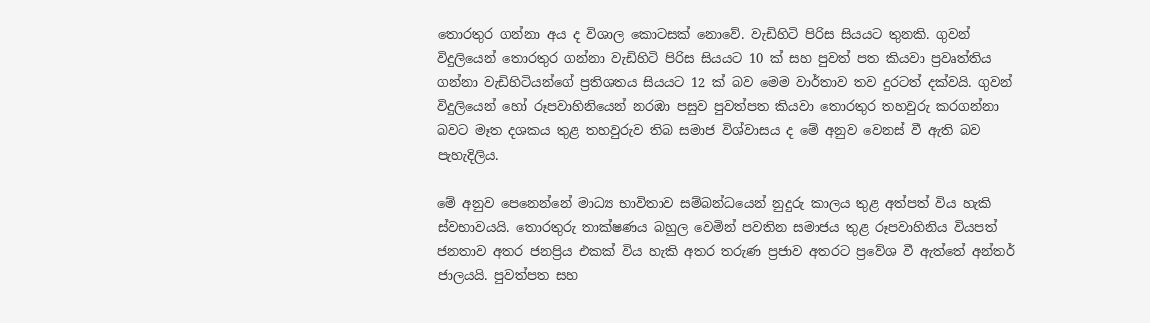තොරතුර ගන්නා අය ද විශාල කොටසක් නොවේ. වැඩිහිටි පිරිස සියයට තුනකි. ගුවන් විදුලියෙන් තොරතුර ගන්නා වැඩිහිටි පිරිස සියයට 10 ක් සහ පුවත් පත කියවා ප්‍රවෘත්තිය ගන්නා වැඩිහිටියන්ගේ ප්‍රතිශතය සියයට 12 ක් බව මෙම වාර්තාව තව දුරටත් දක්වයි. ගුවන් විදුලියෙන් හෝ රූපවාහිනියෙන් නරඹා පසුව පුවත්පත කියවා තොරතුර තහවුරු කරගන්නා බවට මෑත දශකය තුළ තහවුරුව තිබ සමාජ විශ්වාසය ද මේ අනුව වෙනස් වී ඇති බව පැහැදිලිය.

මේ අනුව පෙනෙන්නේ මාධ්‍ය භාවිතාව සම්බන්ධයෙන් නුදුරු කාලය තුළ අත්පත් විය හැකි ස්වභාවයයි. තොරතුරු තාක්ෂණය බහුල වෙමින් පවතින සමාජය තුළ රූපවාහිනිය වියපත් ජනතාව අතර ජනප්‍රිය එකක් විය හැකි අතර තරුණ ප්‍රජාව අතරට ප්‍රවේශ වී ඇත්තේ අන්තර් ජාලයයි. පුවත්පත සහ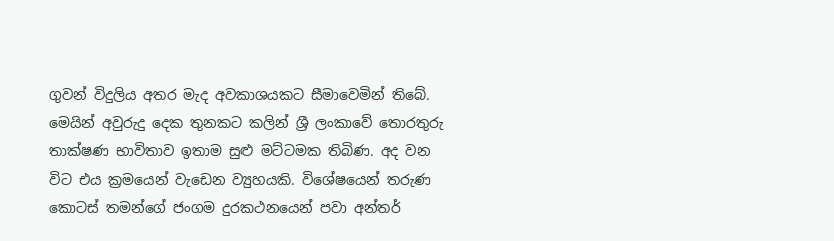ගුවන් විදුලිය අතර මැද අවකාශයකට සීමාවෙමින් තිබේ. මෙයින් අවුරුදු දෙක තුනකට කලින් ශ්‍රී ලංකාවේ තොරතුරු තාක්ෂණ භාවිතාව ඉතාම සුළු මට්ටමක තිබිණ. අද වන විට එය ක්‍රමයෙන් වැඩෙන ව්‍යුහයකි. විශේෂයෙන් තරුණ කොටස් තමන්ගේ ජංගම දුරකථනයෙන් පවා අන්තර්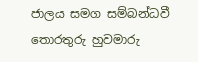ජාලය සමග සම්බන්ධවී තොරතුරු හුවමාරු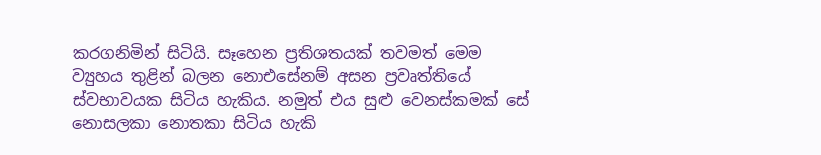කරගනිමින් සිටියි. සෑහෙන ප්‍රතිශතයක් තවමත් මෙම ව්‍යුහය තුළින් බලන නොඑසේනම් අසන ප්‍රවෘත්තියේ ස්වභාවයක සිටිය හැකිය. නමුත් එය සුළු වෙනස්කමක් සේ නොසලකා නොතකා සිටිය හැකි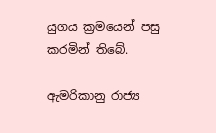යුගය ක්‍රමයෙන් පසු කරමින් තිබේ.

ඇමරිකානු රාජ්‍ය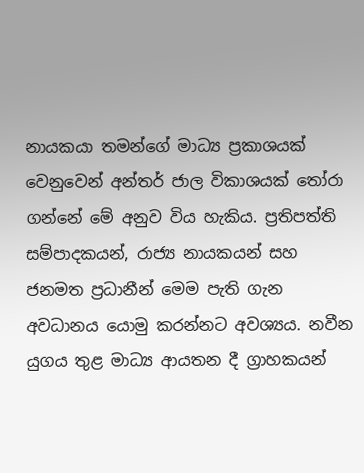නායකයා තමන්ගේ මාධ්‍ය ප්‍රකාශයක් වෙනුවෙන් අන්තර් ජාල විකාශයක් තෝරා ගන්නේ මේ අනුව විය හැකිය. ප්‍රතිපත්ති සම්පාදකයන්, රාජ්‍ය නායකයන් සහ ජනමත ප්‍රධානීන් මෙම පැති ගැන අවධානය යොමු කරන්නට අවශ්‍යය. නවීන යුගය තුළ මාධ්‍ය ආයතන දී ග්‍රාහකයන්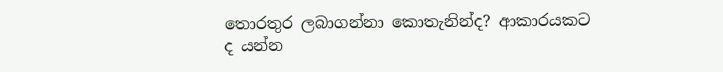තොරතුර ලබාගන්නා කොතැනින්ද? ආකාරයකට ද යන්න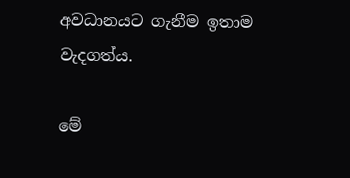අවධානයට ගැනීම ඉතාම වැදගත්ය.

මේ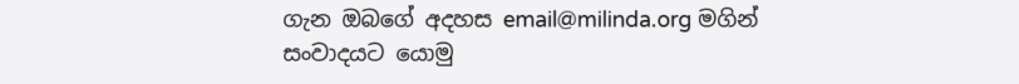ගැන ඔබගේ අදහස email@milinda.org මගින් සංවාදයට යොමු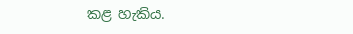කළ හැකිය.